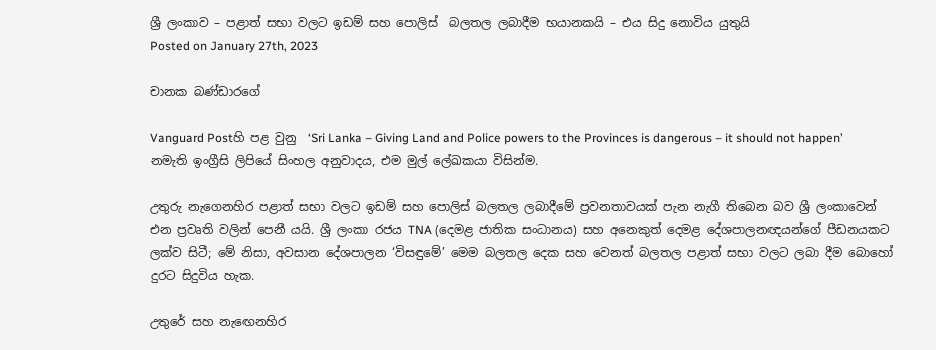ශ්‍රී ලංකාව – පළාත් සභා වලට ඉඩම් සහ පොලිස්  බලතල ලබාදීම භයානකයි – එය සිදු නොවිය යුතුයි
Posted on January 27th, 2023

චානක බණ්ඩාරගේ

Vanguard Postහි පළ වුනු  ‘Sri Lanka – Giving Land and Police powers to the Provinces is dangerous – it should not happen’ නමැති ඉංග්‍රීසි ලිපියේ සිංහල අනුවාදය, එම මුල් ලේඛකයා විසින්ම.

උතුරු නැගෙනහිර පළාත් සභා වලට ඉඩම් සහ පොලිස් බලතල ලබාදීමේ ප්‍රවනතාවයක් පැන නැගී තිබෙන බව ශ්‍රී ලංකාවෙන් එන ප්‍රවෘති වලින් පෙනී යයි. ශ්‍රී ලංකා රජය TNA (දෙමළ ජාතික සංධානය) සහ අනෙකුත් දෙමළ දේශපාලනඥයන්ගේ පීඩනයකට ලක්ව සිටී; මේ නිසා, අවසාන දේශපාලන ‘විසඳුමේ’ මෙම බලතල දෙක සහ වෙනත් බලතල පළාත් සභා වලට ලබා දීම බොහෝ දුරට සිදුවිය හැක.

උතුරේ සහ නැඟෙනහිර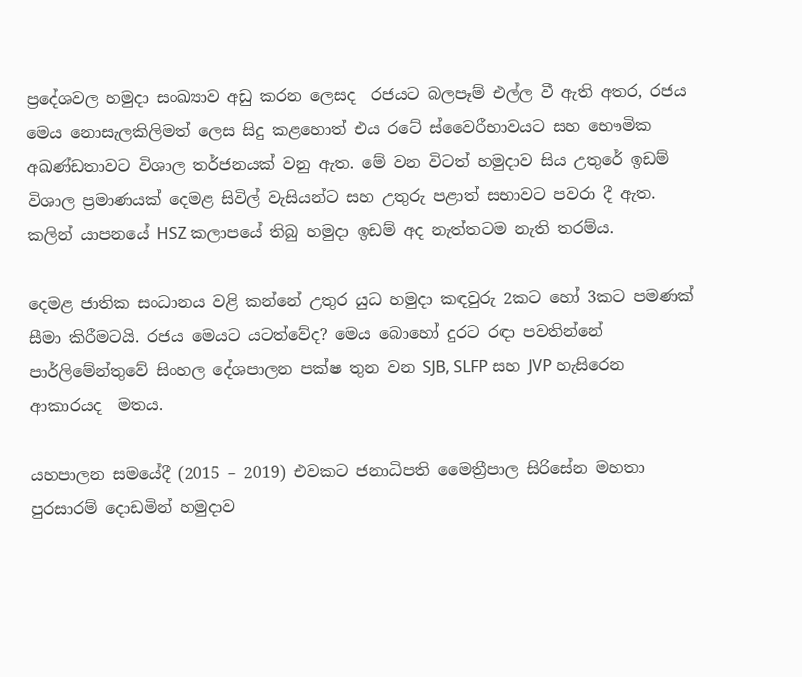ප්‍රදේශවල හමුදා සංඛ්‍යාව අඩු කරන ලෙසද  රජයට බලපෑම් එල්ල වී ඇති අතර, රජය මෙය නොසැලකිලිමත් ලෙස සිදු කළහොත් එය රටේ ස්වෛරීභාවයට සහ භෞමික අඛණ්ඩතාවට විශාල තර්ජනයක් වනු ඇත. මේ වන විටත් හමුදාව සිය උතුරේ ඉඩම් විශාල ප්‍රමාණයක් දෙමළ සිවිල් වැසියන්ට සහ උතුරු පළාත් සභාවට පවරා දී ඇත. කලින් යාපනයේ HSZ කලාපයේ තිබු හමුදා ඉඩම් අද නැත්තටම නැති තරම්ය.

දෙමළ ජාතික සංධානය වළි කන්නේ උතුර යුධ හමුදා කඳවුරු 2කට හෝ 3කට පමණක් සීමා කිරීමටයි. රජය මෙයට යටත්වේද? මෙය බොහෝ දුරට රඳා පවතින්නේ පාර්ලිමේන්තුවේ සිංහල දේශපාලන පක්ෂ තුන වන SJB, SLFP සහ JVP හැසිරෙන ආකාරයද  මතය.

යහපාලන සමයේදී (2015 – 2019) එවකට ජනාධිපති මෛත්‍රීපාල සිරිසේන මහතා පුරසාරම් දොඩමින් හමුදාව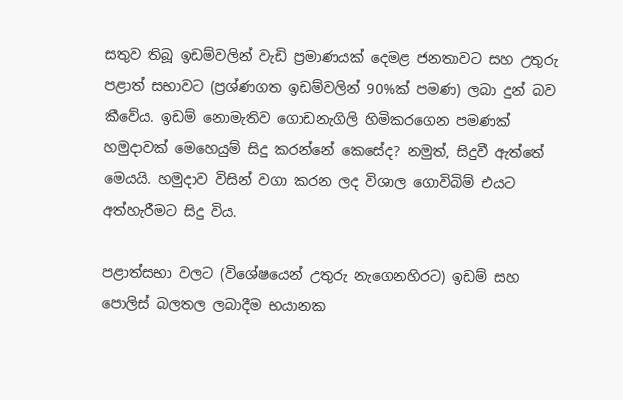සතුව තිබූ ඉඩම්වලින් වැඩි ප්‍රමාණයක් දෙමළ ජනතාවට සහ උතුරු පළාත් සභාවට (ප්‍රශ්ණගත ඉඩම්වලින් 90%ක් පමණ) ලබා දුන් බව කීවේය. ඉඩම් නොමැතිව ගොඩනැගිලි හිමිකරගෙන පමණක් හමුදාවක් මෙහෙයුම් සිදු කරන්නේ කෙසේද? නමුත්, සිදුවී ඇත්තේ මෙයයි. හමුදාව විසින් වගා කරන ලද විශාල ගොවිබිම් එයට අත්හැරීමට සිදු විය.

පළාත්සභා වලට (විශේෂයෙන් උතුරු නැගෙනහිරට) ඉඩම් සහ පොලිස් බලතල ලබාදීම භයානක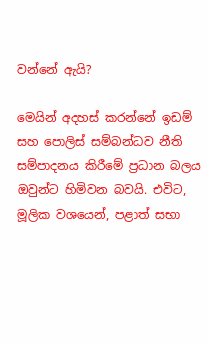වන්නේ ඇයි?

මෙයින් අදහස් කරන්නේ ඉඩම් සහ පොලිස් සම්බන්ධව නීති සම්පාදනය කිරීමේ ප්‍රධාන බලය ඔවුන්ට හිමිවන බවයි. එවිට, මූලික වශයෙන්, පළාත් සභා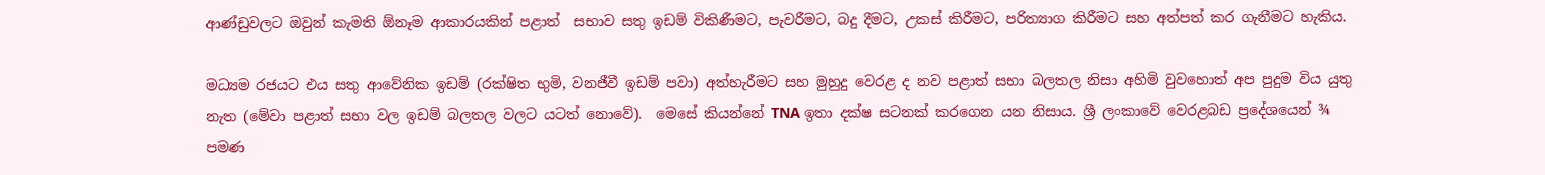ආණ්ඩුවලට ඔවුන් කැමති ඕනෑම ආකාරයකින් පළාත්  සභාව සතු ඉඩම් විකිණීමට, පැවරීමට, බදු දීමට, උකස් කිරීමට, පරිත්‍යාග කිරීමට සහ අත්පත් කර ගැනීමට හැකිය.

මධ්‍යම රජයට එය සතු ආවේනික ඉඩම් (රක්ෂිත භුමි, වනජීවී ඉඩම් පවා) අත්හැරීමට සහ මුහුදු වෙරළ ද නව පළාත් සභා බලතල නිසා අහිමි වුවහොත් අප පුදුම විය යුතු නැත (මේවා පළාත් සභා වල ඉඩම් බලතල වලට යටත් නොවේ).  මෙසේ කියන්නේ TNA ඉතා දක්ෂ සටනක් කරගෙන යන නිසාය. ශ්‍රී ලංකාවේ වෙරළබඩ ප්‍රදේශයෙන් ¾ පමණ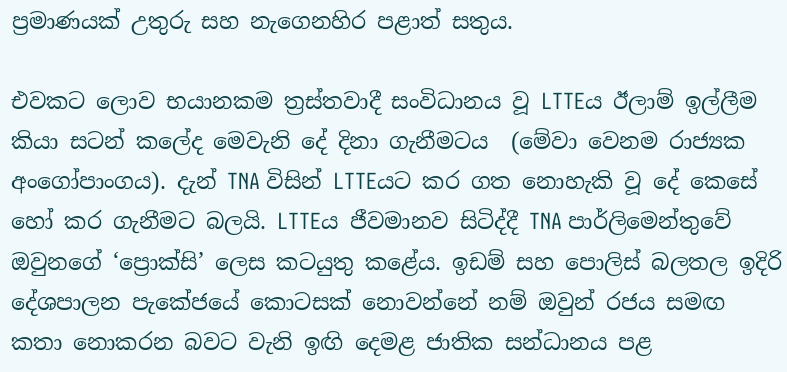ප්‍රමාණයක් උතුරු සහ නැගෙනහිර පළාත් සතුය.

එවකට ලොව භයානකම ත්‍රස්තවාදී සංවිධානය වූ LTTEය ඊලාම් ඉල්ලීම කියා සටන් කලේද මෙවැනි දේ දිනා ගැනීමටය  (මේවා වෙනම රාජ්‍යක අංගෝපාංගය). දැන් TNA විසින් LTTEයට කර ගත නොහැකි වූ දේ කෙසේ හෝ කර ගැනීමට බලයි. LTTEය ජීවමානව සිටිද්දී TNA පාර්ලිමෙන්තුවේ ඔවුනගේ ‘ප්‍රොක්සි’ ලෙස කටයුතු කළේය. ඉඩම් සහ පොලිස් බලතල ඉදිරි දේශපාලන පැකේජයේ කොටසක් නොවන්නේ නම් ඔවුන් රජය සමඟ කතා නොකරන බවට වැනි ඉඟි දෙමළ ජාතික සන්ධානය පළ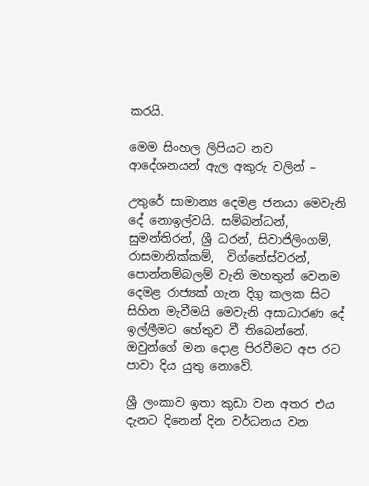කරයි.

මෙම සිංහල ලිපියට නව ආදේශනයන් ඇල අකුරු වලින් –

උතුරේ සාමාන්‍ය දෙමළ ජනයා මෙවැනි දේ නොඉල්වයි. සම්බන්ධන්, සුමන්තිරන්, ශ්‍රී ධරන්, සිවාජිලිංගම්, රාසමානික්කම්,  විග්නේස්වරන්, පොන්නම්බලම් වැනි මහතුන් වෙනම දෙමළ රාජ්‍යක් ගැන දිගු කලක සිට සිහින මැවීමයි මෙවැනි අසාධාරණ දේ ඉල්ලීමට හේතුව වී තිබෙන්නේ. ඔවුන්ගේ මන දොළ පිරවීමට අප රට පාවා දිය යුතු නොවේ.

ශ්‍රී ලංකාව ඉතා කුඩා වන අතර එය දැනට දිනෙන් දින වර්ධනය වන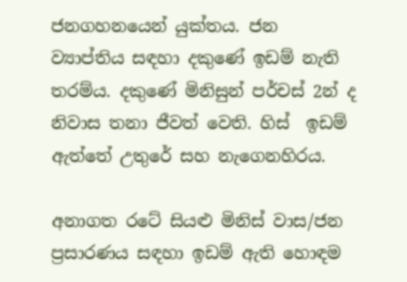ජනගහනයෙන් යුක්තය. ජන ව්‍යාප්තිය සඳහා දකුණේ ඉඩම් නැති තරම්ය. දකුණේ මිනිසුන් පර්චස් 2න් ද නිවාස තනා ජීවත් වෙති. හිස්  ඉඩම් ඇත්තේ උතුරේ සහ නැගෙනහිරය.

අනාගත රටේ සියළු මිනිස් වාස/ජන ප්‍රසාරණය සඳහා ඉඩම් ඇති හොඳම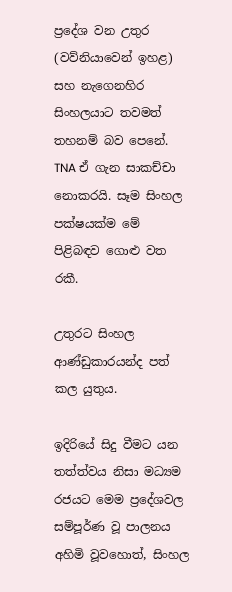ප්‍රදේශ වන උතුර (වව්නියාවෙන් ඉහළ) සහ නැගෙනහිර සිංහලයාට තවමත් තහනම් බව පෙනේ. TNA ඒ ගැන සාකච්චා නොකරයි. සෑම සිංහල පක්ෂයක්ම මේ පිළිබඳව ගොළු වත රකී.

උතුරට සිංහල ආණ්ඩුකාරයන්ද පත් කල යුතුය.

ඉදිරියේ සිදු වීමට යන තත්ත්වය නිසා මධ්‍යම රජයට මෙම ප්‍රදේශවල සම්පූර්ණ වූ පාලනය අහිමි වූවහොත්, සිංහල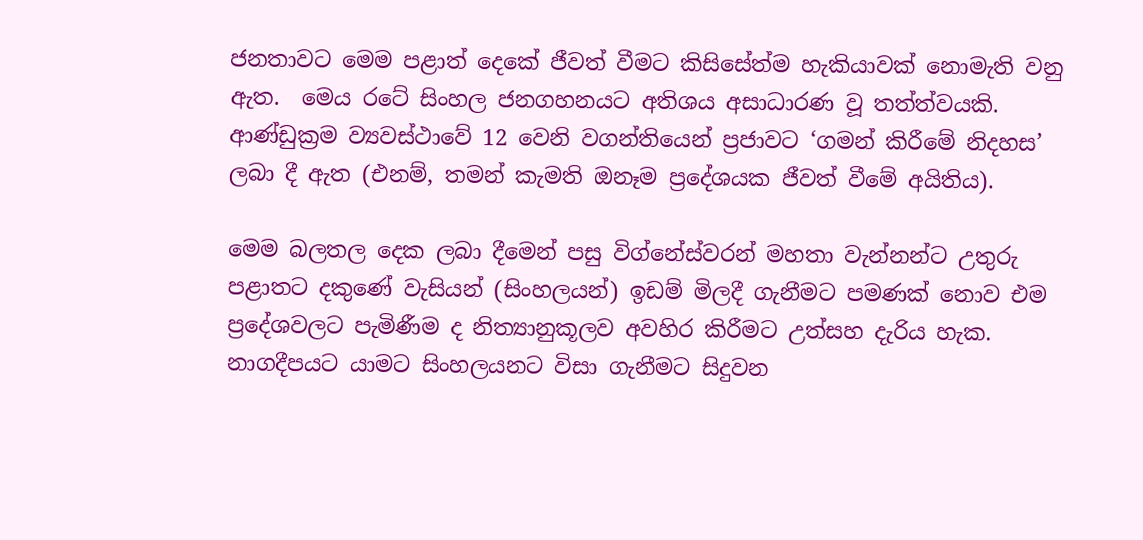ජනතාවට මෙම පළාත් දෙකේ ජීවත් වීමට කිසිසේත්ම හැකියාවක් නොමැති වනු ඇත.  මෙය රටේ සිංහල ජනගහනයට අතිශය අසාධාරණ වූ තත්ත්වයකි. ආණ්ඩුක්‍රම ව්‍යවස්ථාවේ 12 වෙනි වගන්තියෙන් ප්‍රජාවට ‘ගමන් කිරීමේ නිදහස’ ලබා දී ඇත (එනම්, තමන් කැමති ඔනෑම ප්‍රදේශයක ජීවත් වීමේ අයිතිය).

මෙම බලතල දෙක ලබා දීමෙන් පසු විග්නේස්වරන් මහතා වැන්නන්ට උතුරු පළාතට දකුණේ වැසියන් (සිංහලයන්) ඉඩම් මිලදී ගැනීමට පමණක් නොව එම ප්‍රදේශවලට පැමිණීම ද නිත්‍යානුකූලව අවහිර කිරීමට උත්සහ දැරිය හැක. නාගදීපයට යාමට සිංහලයනට විසා ගැනීමට සිදුවන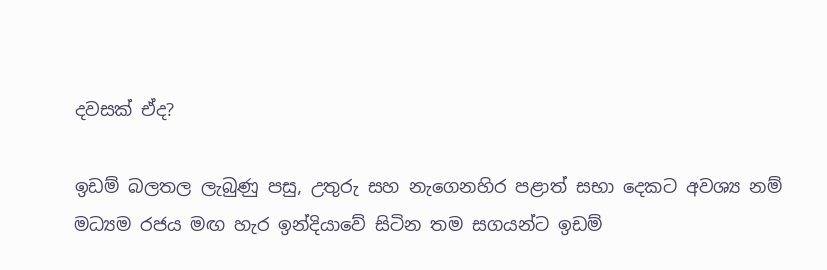දවසක් ඒද?

ඉඩම් බලතල ලැබුණු පසු, උතුරු සහ නැගෙනහිර පළාත් සභා දෙකට අවශ්‍ය නම් මධ්‍යම රජය මඟ හැර ඉන්දියාවේ සිටින තම සගයන්ට ඉඩම්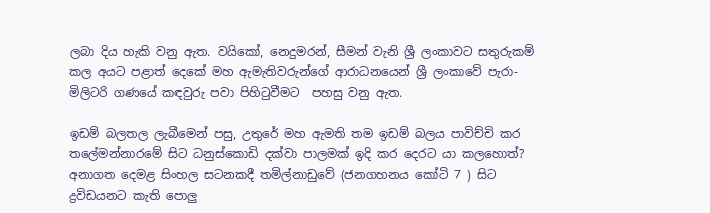ලබා දිය හැකි වනු ඇත. වයිකෝ, නෙදුමරන්, සීමන් වැනි ශ්‍රී ලංකාවට සතුරුකම් කල අයට පළාත් දෙකේ මහ ඇමැතිවරුන්ගේ ආරාධනයෙන් ශ්‍රී ලංකාවේ පැරා-මිලිටරි ගණයේ කඳවුරු පවා පිහිටුවීමට  පහසු වනු ඇත.

ඉඩම් බලතල ලැබීමෙන් පසු, උතුරේ මහ ඇමති තම ඉඩම් බලය පාවිච්චි කර තලේමන්නාරමේ සිට ධනුස්කොඩි දක්වා පාලමක් ඉදි කර දෙරට යා කලහොත්? අනාගත දෙමළ සිංහල සටනකදී තමිල්නාඩුවේ (ජනගහනය කෝටි 7 ) සිට ද්‍රවිඩයනට කැති පොලු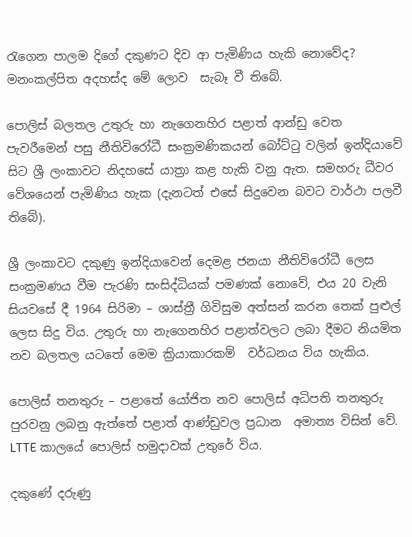රැගෙන පාලම දිගේ දකුණට දිව ආ පැමිණිය හැකි නොවේද? මනංකල්පිත අදහස්ද මේ ලොව  සැබෑ වී තිබේ.

පොලිස් බලතල උතුරු හා නැගෙනහිර පළාත් ආන්ඩු වෙත පැවරීමෙන් පසු නීතිවිරෝධී සංක්‍රමණිකයන් බෝට්ටු වලින් ඉන්දියාවේ සිට ශ්‍රී ලංකාවට නිදහසේ යාත්‍රා කළ හැකි වනු ඇත. සමහරු ධීවර වේශයෙන් පැමිණිය හැක (දැනටත් එසේ සිදුවෙන බවට වාර්ථා පලවී තිබේ).

ශ්‍රී ලංකාවට දකුණු ඉන්දියාවෙන් දෙමළ ජනයා නීතිවිරෝධී ලෙස සංක්‍රමණය වීම පැරණි සංසිද්ධියක් පමණක් නොවේ, එය 20 වැනි සියවසේ දී 1964 සිරිමා – ශාස්ත්‍රී ගිවිසුම අත්සන් කරන තෙක් පුළුල් ලෙස සිදු විය. උතුරු හා නැගෙනහිර පළාත්වලට ලබා දීමට නියමිත නව බලතල යටතේ මෙම ක්‍රියාකාරකම්  වර්ධනය විය හැකිය.

පොලිස් තනතුරු – පළාතේ යෝජිත නව පොලිස් අධිපති තනතුරු පුරවනු ලබනු ඇත්තේ පළාත් ආණ්ඩුවල ප්‍රධාන  අමාත්‍ය විසින් වේ. LTTE කාලයේ පොලිස් හමුදාවක් උතුරේ විය.

දකුණේ දරුණු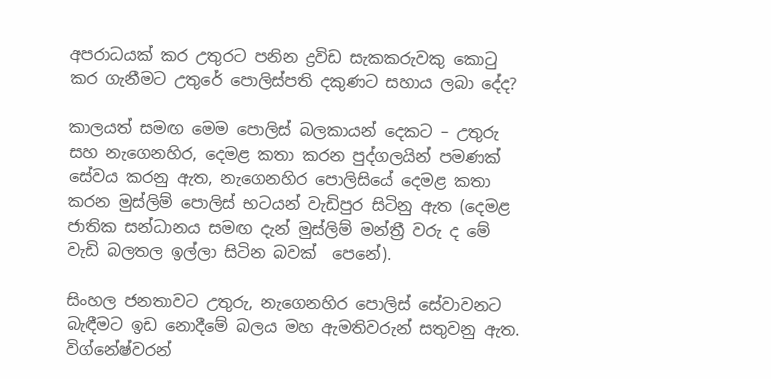අපරාධයක් කර උතුරට පනින ද්‍රවිඩ සැකකරුවකු කොටු කර ගැනීමට උතුරේ පොලිස්පති දකුණට සහාය ලබා දේද?

කාලයත් සමඟ මෙම පොලිස් බලකායන් දෙකට – උතුරු සහ නැගෙනහිර, දෙමළ කතා කරන පුද්ගලයින් පමණක් සේවය කරනු ඇත, නැගෙනහිර පොලිසියේ දෙමළ කතා කරන මුස්ලිම් පොලිස් භටයන් වැඩිපුර සිටිනු ඇත (දෙමළ ජාතික සන්ධානය සමඟ දැන් මුස්ලිම් මන්ත්‍රී වරු ද මේ වැඩි බලතල ඉල්ලා සිටින බවක්  පෙනේ).

සිංහල ජනතාවට උතුරු, නැගෙනහිර පොලිස් සේවාවනට බැඳීමට ඉඩ නොදීමේ බලය මහ ඇමතිවරුන් සතුවනු ඇත. විග්නේෂ්වරන්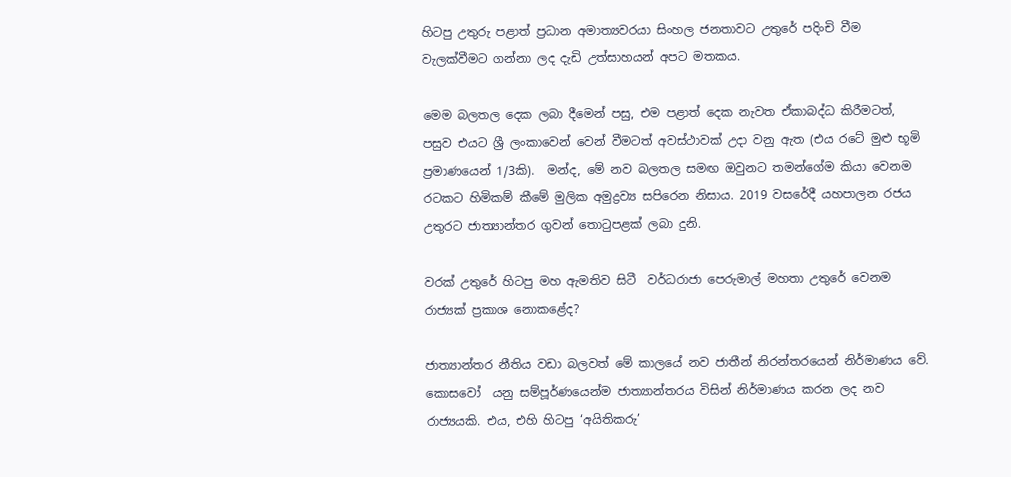හිටපු උතුරු පළාත් ප්‍රධාන අමාත්‍යවරයා සිංහල ජනතාවට උතුරේ පදිංචි වීම වැලක්වීමට ගන්නා ලද දැඩි උත්සාහයන් අපට මතකය.

මෙම බලතල දෙක ලබා දීමෙන් පසු, එම පළාත් දෙක නැවත ඒකාබද්ධ කිරීමටත්, පසුව එයට ශ්‍රී ලංකාවෙන් වෙන් වීමටත් අවස්ථාවක් උදා වනු ඇත (එය රටේ මුළු භූමි ප්‍රමාණයෙන් 1/3කි).  මන්ද, මේ නව බලතල සමඟ ඔවුනට තමන්ගේම කියා වෙනම රටකට හිමිකම් කීමේ මුලික අමුද්‍රව්‍ය සපිරෙන නිසාය. 2019 වසරේදී යහපාලන රජය උතුරට ජාත්‍යාන්තර ගුවන් තොටුපළක් ලබා දුනි.

වරක් උතුරේ හිටපු මහ ඇමතිව සිටී  වර්ධරාජා පෙරුමාල් මහතා උතුරේ වෙනම රාජ්‍යක් ප්‍රකාශ නොකළේද?

ජාත්‍යාන්තර නීතිය වඩා බලවත් මේ කාලයේ නව ජාතීන් නිරන්තරයෙන් නිර්මාණය වේ. කොසවෝ  යනු සම්පූර්ණයෙන්ම ජාත්‍යාන්තරය විසින් නිර්මාණය කරන ලද නව රාජ්‍යයකි. එය, එහි හිටපු ‘අයිතිකරු’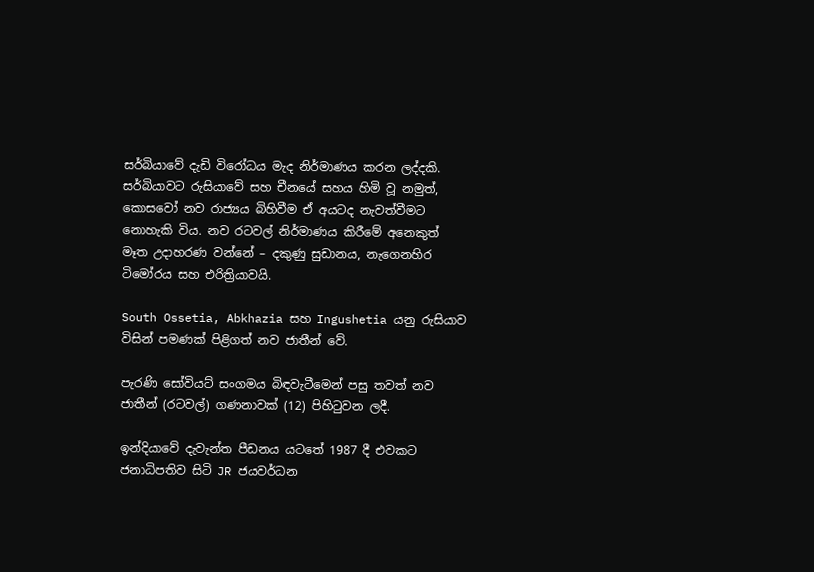සර්බියාවේ දැඩි විරෝධය මැද නිර්මාණය කරන ලද්දකි. සර්බියාවට රුසියාවේ සහ චීනයේ සහය හිමි වූ නමුත්, කොසවෝ නව රාජ්‍යය බිහිවීම ඒ අයටද නැවත්වීමට නොහැකි විය. නව රටවල් නිර්මාණය කිරීමේ අනෙකුත් මෑත උදාහරණ වන්නේ – දකුණු සුඩානය, නැගෙනහිර ටිමෝරය සහ එරිත්‍රියාවයි.

South Ossetia, Abkhazia සහ Ingushetia යනු රුසියාව විසින් පමණක් පිළිගත් නව ජාතීන් වේ.

පැරණි සෝවියට් සංගමය බිඳවැටීමෙන් පසු තවත් නව ජාතීන් (රටවල්) ගණනාවක් (12) පිහිටුවන ලදී.

ඉන්දියාවේ දැවැන්ත පීඩනය යටතේ 1987 දී එවකට ජනාධිපතිව සිටි JR ජයවර්ධන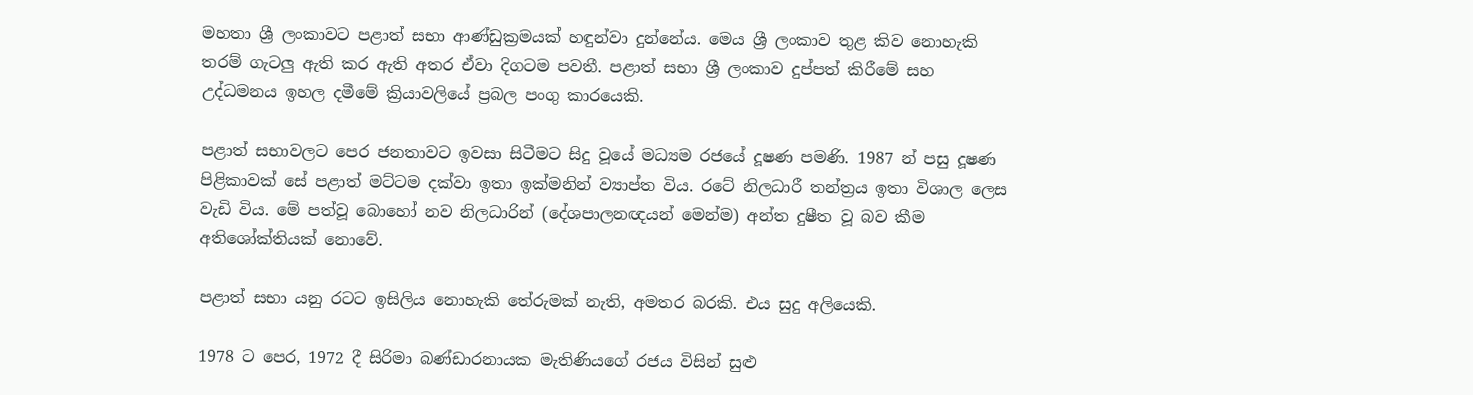මහතා ශ්‍රී ලංකාවට පළාත් සභා ආණ්ඩුක්‍රමයක් හඳුන්වා දුන්නේය. මෙය ශ්‍රී ලංකාව තුළ කිව නොහැකි තරම් ගැටලු ඇති කර ඇති අතර ඒවා දිගටම පවතී. පළාත් සභා ශ්‍රී ලංකාව දුප්පත් කිරීමේ සහ උද්ධමනය ඉහල දමීමේ ක්‍රියාවලියේ ප්‍රබල පංගු කාරයෙකි.

පළාත් සභාවලට පෙර ජනතාවට ඉවසා සිටීමට සිදු වූයේ මධ්‍යම රජයේ දූෂණ පමණි. 1987 න් පසු දූෂණ පිළිකාවක් සේ පළාත් මට්ටම දක්වා ඉතා ඉක්මනින් ව්‍යාප්ත විය. රටේ නිලධාරී තන්ත්‍රය ඉතා විශාල ලෙස වැඩි විය. මේ පත්වූ බොහෝ නව නිලධාරින් (දේශපාලනඥයන් මෙන්ම) අන්ත දුෂීත වූ බව කීම අතිශෝක්තියක් නොවේ.

පළාත් සභා යනු රටට ඉසිලිය නොහැකි තේරුමක් නැති, අමතර බරකි. එය සුදු අලියෙකි.

1978 ට පෙර, 1972 දී සිරිමා බණ්ඩාරනායක මැතිණියගේ රජය විසින් සුළු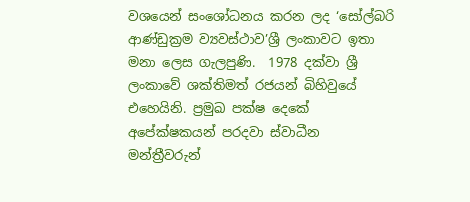වශයෙන් සංශෝධනය කරන ලද ‘සෝල්බරි ආණ්ඩුක්‍රම ව්‍යවස්ථාව’ශ්‍රී ලංකාවට ඉතා මනා ලෙස ගැලපුණි.  1978 දක්වා ශ්‍රී ලංකාවේ ශක්තිමත් රජයන් බිහිවුයේ එහෙයිනි. ප්‍රමුඛ පක්ෂ දෙකේ අපේක්ෂකයන් පරදවා ස්වාධීන මන්ත්‍රීවරුන්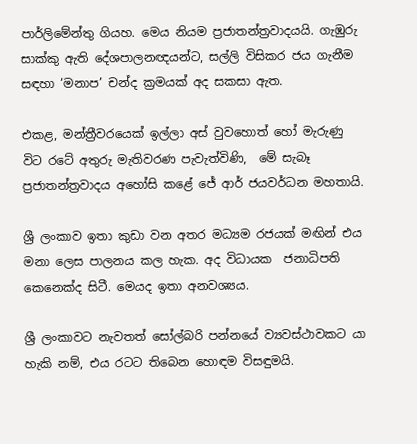පාර්ලිමේන්තු ගියහ. මෙය නියම ප්‍රජාතන්ත්‍රවාදයයි. ගැඹුරු සාක්කු ඇති දේශපාලනඥයන්ට, සල්ලි විසිකර ජය ගැනීම සඳහා ‘මනාප’ චන්ද ක්‍රමයක් අද සකසා ඇත.

එකළ, මන්ත්‍රීවරයෙක් ඉල්ලා අස් වුවහොත් හෝ මැරුණු විට රටේ අතුරු මැතිවරණ පැවැත්විණි,  මේ සැබෑ ප්‍රජාතන්ත්‍රවාදය අහෝසි කළේ ජේ ආර් ජයවර්ධන මහතායි.

ශ්‍රී ලංකාව ඉතා කුඩා වන අතර මධ්‍යම රජයක් මඟින් එය මනා ලෙස පාලනය කල හැක. අද විධායක  ජනාධිපති කෙනෙක්ද සිටී. මෙයද ඉතා අනවශ්‍යය.

ශ්‍රී ලංකාවට නැවතත් සෝල්බරි පන්නයේ ව්‍යවස්ථාවකට යා හැකි නම්, එය රටට තිබෙන හොඳම විසඳුමයි.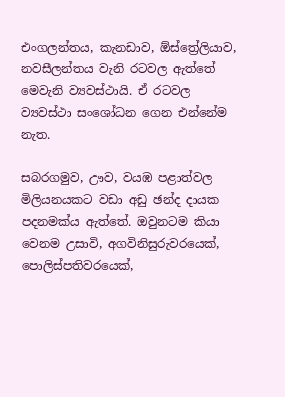එංගලන්තය, කැනඩාව, ඕස්ත්‍රේලියාව, නවසීලන්තය වැනි රටවල ඇත්තේ මෙවැනි ව්‍යවස්ථායි. ඒ රටවල ව්‍යවස්ථා සංශෝධන ගෙන එන්නේම නැත.

සබරගමුව, ඌව, වයඹ පළාත්වල මිලියනයකට වඩා අඩු ඡන්ද දායක පදනමක්ය ඇත්තේ. ඔවුනටම කියා  වෙනම උසාවි, අගවිනිසුරුවරයෙක්, පොලිස්පතිවරයෙක්,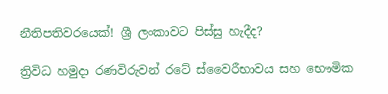නීතිපතිවරයෙක්! ශ්‍රී ලංකාවට පිස්සු හැදීද?

ත්‍රිවිධ හමුදා රණවිරුවන් රටේ ස්වෛරීභාවය සහ භෞමික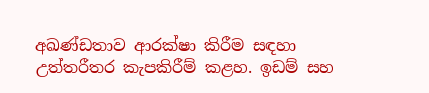අඛණ්ඩතාව ආරක්ෂා කිරීම සඳහා උත්තරීතර කැපකිරීම් කළහ. ඉඩම් සහ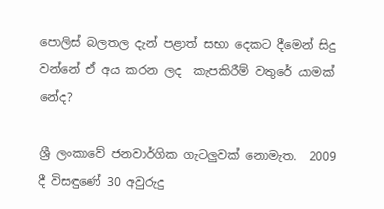පොලිස් බලතල දැන් පළාත් සභා දෙකට දීමෙන් සිදු වන්නේ ඒ අය කරන ලද  කැපකිරීම් වතුරේ යාමක් නේද?

ශ්‍රී ලංකාවේ ජනවාර්ගික ගැටලුවක් නොමැත.  2009 දී විසඳුණේ 30 අවුරුදු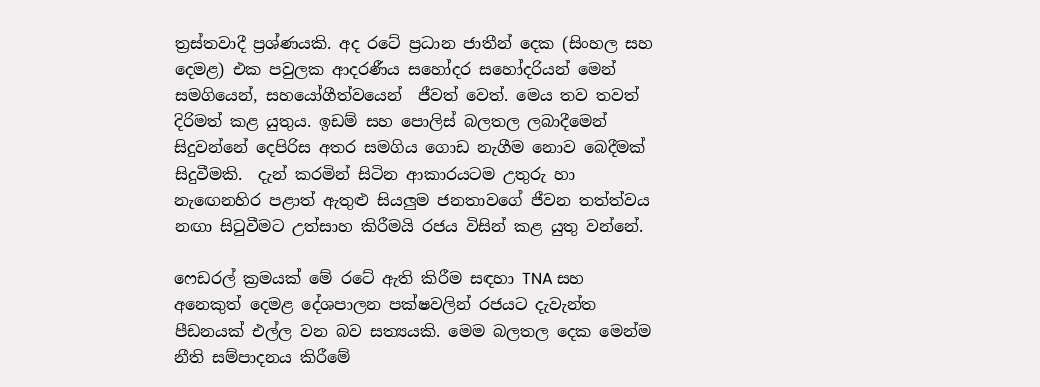ත්‍රස්තවාදී ප්‍රශ්ණයකි. අද රටේ ප්‍රධාන ජාතීන් දෙක (සිංහල සහ දෙමළ) එක පවුලක ආදරණීය සහෝදර සහෝදරියන් මෙන් සමගියෙන්, සහයෝගීත්වයෙන්  ජීවත් වෙත්. මෙය තව තවත් දිරිමත් කළ යුතුය. ඉඩම් සහ පොලිස් බලතල ලබාදීමෙන් සිදුවන්නේ දෙපිරිස අතර සමගිය ගොඩ නැගීම නොව බෙදීමක් සිදුවීමකි.  දැන් කරමින් සිටින ආකාරයටම උතුරු හා නැඟෙනහිර පළාත් ඇතුළු සියලුම ජනතාවගේ ජීවන තත්ත්වය නඟා සිටුවීමට උත්සාහ කිරීමයි රජය විසින් කළ යුතු වන්නේ.

ෆෙඩරල් ක්‍රමයක් මේ රටේ ඇති කිරීම සඳහා TNA සහ අනෙකුත් දෙමළ දේශපාලන පක්ෂවලින් රජයට දැවැන්ත පීඩනයක් එල්ල වන බව සත්‍යයකි. මෙම බලතල දෙක මෙන්ම නීති සම්පාදනය කිරීමේ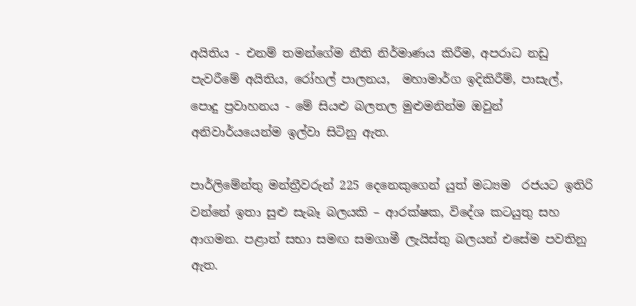අයිතිය - එනම් තමන්ගේම නීති නිර්මාණය කිරීම, අපරාධ නඩු පැවරීමේ අයිතිය, රෝහල් පාලනය,  මහාමාර්ග ඉදිකිරීම්, පාසැල්, පොදු ප්‍රවාහනය - මේ සියළු බලතල මුළුමනින්ම ඔවුන් අනිවාර්යයෙන්ම ඉල්වා සිටිනු ඇත.

පාර්ලිමේන්තු මන්ත්‍රීවරුන් 225 දෙනෙකුගෙන් යුත් මධ්‍යම  රජයට ඉතිරි වන්නේ ඉතා සුළු සැබෑ බලයකි – ආරක්ෂක, විදේශ කටයුතු සහ  ආගමන. පළාත් සභා සමඟ සමගාමී ලැයිස්තු බලයන් එසේම පවතිනු ඇත.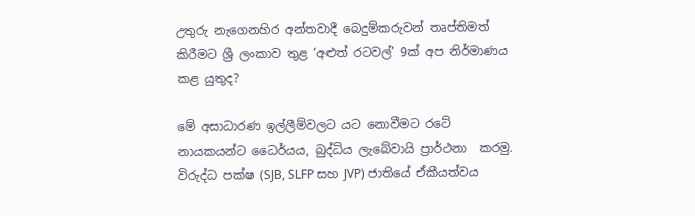උතුරු නැගෙනහිර අන්තවාදී බෙදුම්කරුවන් තෘප්තිමත් කිරීමට ශ්‍රී ලංකාව තුළ ‘අළුත් රටවල්’ 9ක් අප නිර්මාණය කළ යුතුද?

මේ අසාධාරණ ඉල්ලීම්වලට යට නොවීමට රටේ නායකයන්ට ධෛර්යය, බුද්ධිය ලැබේවායි ප්‍රාර්ථනා  කරමු. විරුද්ධ පක්ෂ (SJB, SLFP සහ JVP) ජාතියේ ඒකීයත්වය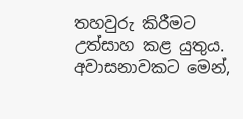තහවුරු කිරීමට උත්සාහ කළ යුතුය. අවාසනාවකට මෙන්,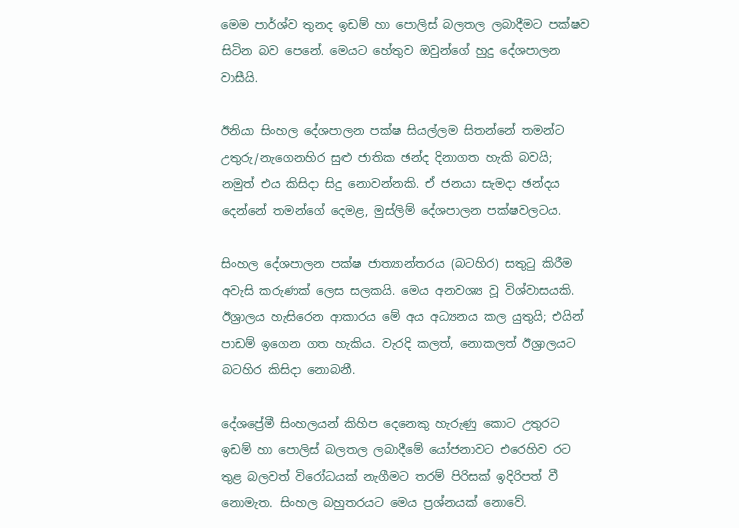මෙම පාර්ශ්ව තුනද ඉඩම් හා පොලිස් බලතල ලබාදීමට පක්ෂව සිටින බව පෙනේ. මෙයට හේතුව ඔවුන්ගේ හුදු දේශපාලන වාසීයි.

ඊනියා සිංහල දේශපාලන පක්ෂ සියල්ලම සිතන්නේ තමන්ට උතුරු/නැගෙනහිර සුළු ජාතික ඡන්ද දිනාගත හැකි බවයි; නමුත් එය කිසිදා සිදු නොවන්නකි. ඒ ජනයා සැමදා ඡන්දය දෙන්නේ තමන්ගේ දෙමළ, මුස්ලිම් දේශපාලන පක්ෂවලටය.

සිංහල දේශපාලන පක්ෂ ජාත්‍යාන්තරය (බටහිර) සතුටු කිරීම අවැසි කරුණක් ලෙස සලකයි. මෙය අනවශ්‍ය වූ විශ්වාසයකි. ඊශ්‍රාලය හැසිරෙන ආකාරය මේ අය අධ්‍යනය කල යුතුයි; එයින් පාඩම් ඉගෙන ගත හැකිය. වැරදි කලත්, නොකලත් ඊශ්‍රාලයට බටහිර කිසිදා නොබනී.

දේශප්‍රේමී සිංහලයන් කිහිප දෙනෙකු හැරුණු කොට උතුරට ඉඩම් හා පොලිස් බලතල ලබාදීමේ යෝජනාවට එරෙහිව රට තුළ බලවත් විරෝධයක් නැගීමට තරම් පිරිසක් ඉදිරිපත් වී නොමැත. සිංහල බහුතරයට මෙය ප්‍රශ්නයක් නොවේ.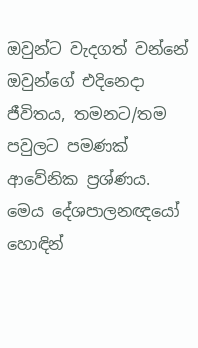ඔවුන්ට වැදගත් වන්නේ ඔවුන්ගේ එදිනෙදා ජීවිතය, තමනට/තම පවුලට පමණක් ආවේනික ප්‍රශ්ණය.  මෙය දේශපාලනඥයෝ හොඳින්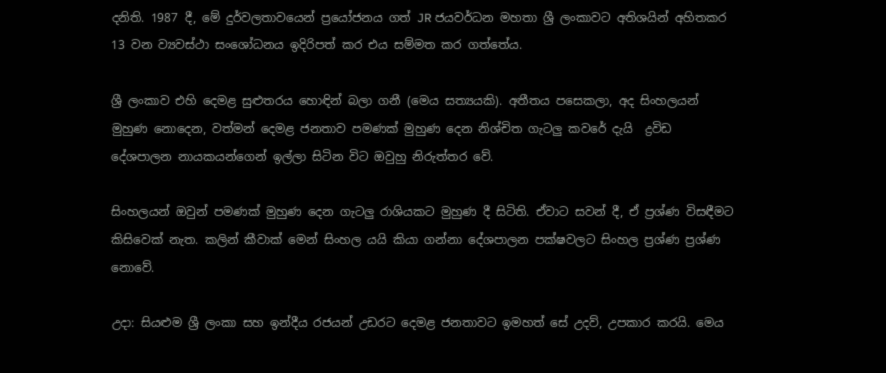දනිති. 1987 දී, මේ දුර්වලතාවයෙන් ප්‍රයෝජනය ගත් JR ජයවර්ධන මහතා ශ්‍රී ලංකාවට අතිශයින් අහිතකර 13 වන ව්‍යවස්ථා සංශෝධනය ඉදිරිපත් කර එය සම්මත කර ගත්තේය.

ශ්‍රී ලංකාව එහි දෙමළ සුළුතරය හොඳින් බලා ගනී (මෙය සත්‍යයකි). අතීතය පසෙකලා, අද සිංහලයන් මුහුණ නොදෙන, වත්මන් දෙමළ ජනතාව පමණක් මුහුණ දෙන නිශ්චිත ගැටලු කවරේ දැයි  ද්‍රවිඩ දේශපාලන නායකයන්ගෙන් ඉල්ලා සිටින විට ඔවුහු නිරුත්තර වේ.

සිංහලයන් ඔවුන් පමණක් මුහුණ දෙන ගැටලු රාශියකට මුහුණ දී සිටිති. ඒවාට සවන් දී, ඒ ප්‍රශ්ණ විසඳීමට කිසිවෙක් නැත. කලින් කීවාක් මෙන් සිංහල යයි කියා ගන්නා දේශපාලන පක්ෂවලට සිංහල ප්‍රශ්ණ ප්‍රශ්ණ නොවේ.

උදා: සියළුම ශ්‍රී ලංකා සහ ඉන්දීය රජයන් උඩරට දෙමළ ජනතාවට ඉමහත් සේ උදව්, උපකාර කරයි. මෙය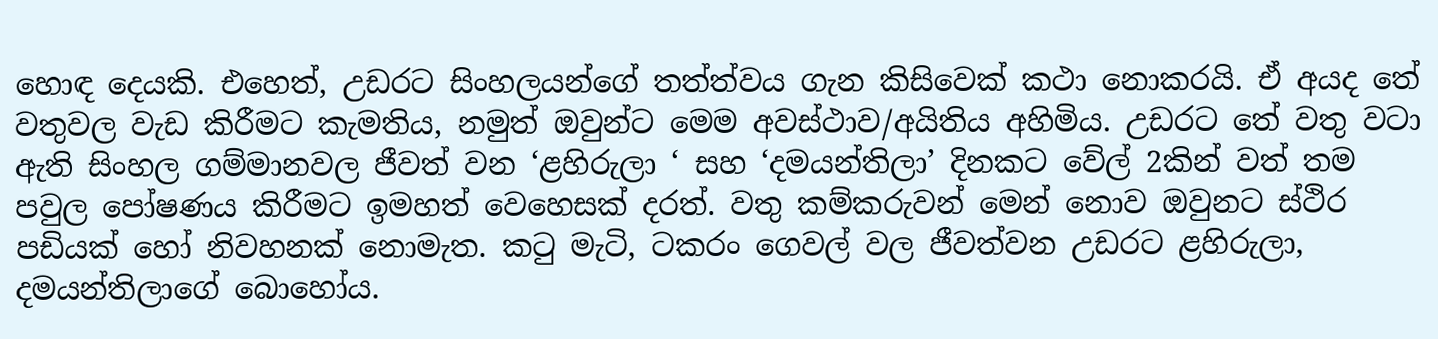හොඳ දෙයකි. එහෙත්, උඩරට සිංහලයන්ගේ තත්ත්වය ගැන කිසිවෙක් කථා නොකරයි. ඒ අයද තේ වතුවල වැඩ කිරීමට කැමතිය, නමුත් ඔවුන්ට මෙම අවස්ථාව/අයිතිය අහිමිය. උඩරට තේ වතු වටා ඇති සිංහල ගම්මානවල ජීවත් වන ‘ළහිරුලා ‘ සහ ‘දමයන්තිලා’ දිනකට වේල් 2කින් වත් තම පවුල පෝෂණය කිරීමට ඉමහත් වෙහෙසක් දරත්. වතු කම්කරුවන් මෙන් නොව ඔවුනට ස්ථිර පඩියක් හෝ නිවහනක් නොමැත. කටු මැටි, ටකරං ගෙවල් වල ජීවත්වන උඩරට ළහිරුලා, දමයන්තිලාගේ බොහෝය.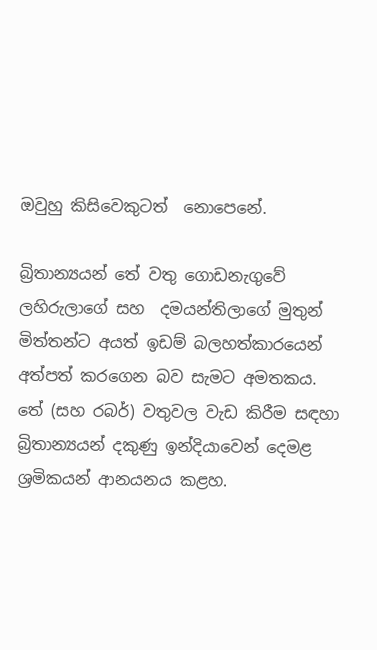ඔවුහු කිසිවෙකුටත්  නොපෙනේ.

බ්‍රිතාන්‍යයන් තේ වතු ගොඩනැගුවේ ලහිරුලාගේ සහ  දමයන්තිලාගේ මුතුන් මිත්තන්ට අයත් ඉඩම් බලහත්කාරයෙන් අත්පත් කරගෙන බව සැමට අමතකය.  තේ (සහ රබර්) වතුවල වැඩ කිරීම සඳහා බ්‍රිතාන්‍යයන් දකුණු ඉන්දියාවෙන් දෙමළ ශ්‍රමිකයන් ආනයනය කළහ.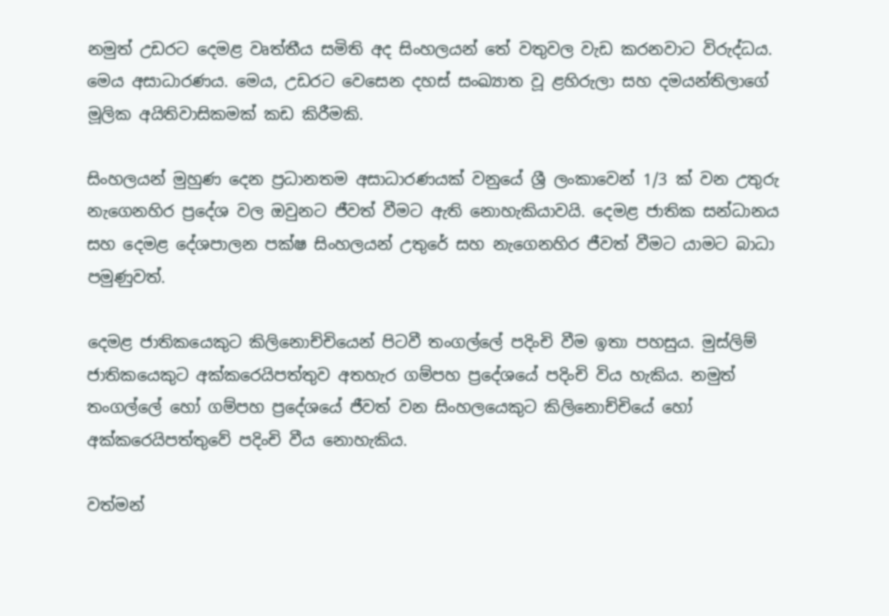නමුත් උඩරට දෙමළ වෘත්තීය සමිති අද සිංහලයන් තේ වතුවල වැඩ කරනවාට විරුද්ධය. මෙය අසාධාරණය. මෙය, උඩරට වෙසෙන දහස් සංඛ්‍යාත වූ ළහිරුලා සහ දමයන්තිලාගේ මූලික අයිතිවාසිකමක් කඩ කිරීමකි.

සිංහලයන් මුහුණ දෙන ප්‍රධානතම අසාධාරණයක් වනුයේ ශ්‍රී ලංකාවෙන් 1/3 ක් වන උතුරු නැගෙනහිර ප්‍රදේශ වල ඔවුනට ජීවත් වීමට ඇති නොහැකියාවයි. දෙමළ ජාතික සන්ධානය සහ දෙමළ දේශපාලන පක්ෂ සිංහලයන් උතුරේ සහ නැගෙනහිර ජීවත් වීමට යාමට බාධා පමුණුවත්.

දෙමළ ජාතිකයෙකුට කිලිනොච්චියෙන් පිටවී තංගල්ලේ පදිංචි වීම ඉතා පහසුය. මුස්ලිම් ජාතිකයෙකුට අක්කරෙයිපත්තුව අතහැර ගම්පහ ප්‍රදේශයේ පදිංචි විය හැකිය. නමුත් තංගල්ලේ හෝ ගම්පහ ප්‍රදේශයේ ජීවත් වන සිංහලයෙකුට කිලිනොච්චියේ හෝ අක්කරෙයිපත්තුවේ පදිංචි වීය නොහැකිය.

වත්මන්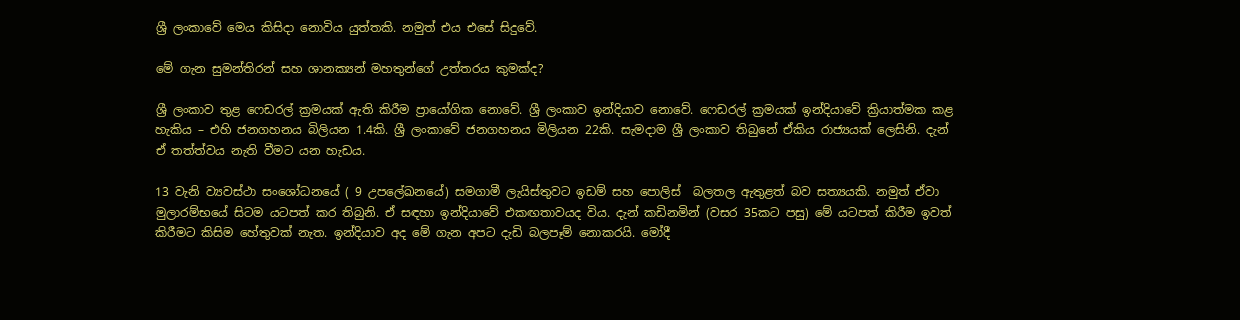ශ්‍රී ලංකාවේ මෙය කිසිදා නොවිය යුත්තකි. නමුත් එය එසේ සිදුවේ.

මේ ගැන සුමන්තිරන් සහ ශානක්‍යන් මහතුන්ගේ උත්තරය කුමක්ද?

ශ්‍රී ලංකාව තුළ ෆෙඩරල් ක්‍රමයක් ඇති කිරීම ප්‍රායෝගික නොවේ. ශ්‍රී ලංකාව ඉන්දියාව නොවේ. ෆෙඩරල් ක්‍රමයක් ඉන්දියාවේ ක්‍රියාත්මක කළ හැකිය – එහි ජනගහනය බිලියන 1.4කි. ශ්‍රී ලංකාවේ ජනගහනය මිලියන 22කි. සැමදාම ශ්‍රී ලංකාව තිබුනේ ඒකිය රාජ්‍යයක් ලෙසිනි. දැන් ඒ තත්ත්වය නැති වීමට යන හැඩය.

13 වැනි ව්‍යවස්ථා සංශෝධනයේ ( 9 උපලේඛනයේ) සමගාමී ලැයිස්තුවට ඉඩම් සහ පොලිස්  බලතල ඇතුළත් බව සත්‍යයකි. නමුත් ඒවා මුලාරම්භයේ සිටම යටපත් කර තිබුනි. ඒ සඳහා ඉන්දියාවේ එකඟතාවයද විය. දැන් කඩිනමින් (වසර 35කට පසු) මේ යටපත් කිරීම ඉවත් කිරීමට කිසිම හේතුවක් නැත. ඉන්දියාව අද මේ ගැන අපට දැඩි බලපෑම් නොකරයි. මෝදී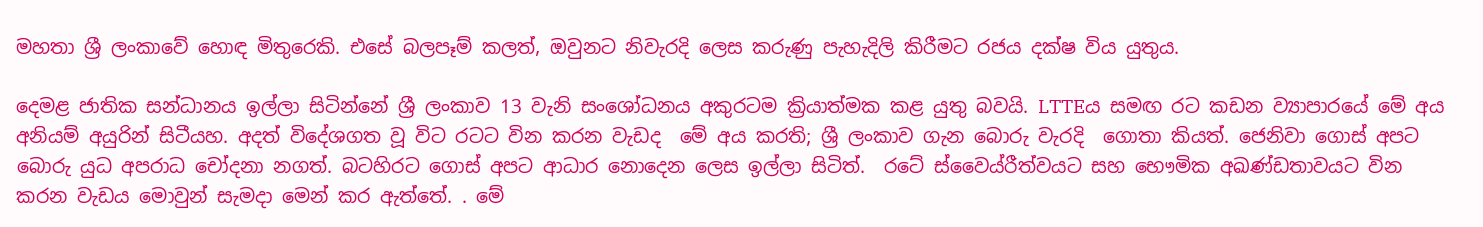මහතා ශ්‍රී ලංකාවේ හොඳ මිතුරෙකි. එසේ බලපෑම් කලත්, ඔවුනට නිවැරදි ලෙස කරුණු පැහැදිලි කිරීමට රජය දක්ෂ විය යුතුය.

දෙමළ ජාතික සන්ධානය ඉල්ලා සිටින්නේ ශ්‍රී ලංකාව 13 වැනි සංශෝධනය අකුරටම ක්‍රියාත්මක කළ යුතු බවයි. LTTEය සමඟ රට කඩන ව්‍යාපාරයේ මේ අය අනියම් අයුරින් සිටීයහ. අදත් විදේශගත වූ විට රටට වින කරන වැඩද  මේ අය කරති; ශ්‍රී ලංකාව ගැන බොරු වැරදි  ගොතා කියත්. ජෙනිවා ගොස් අපට බොරු යුධ අපරාධ චෝදනා නගත්. බටහිරට ගොස් අපට ආධාර නොදෙන ලෙස ඉල්ලා සිටිත්.  රටේ ස්වෛය්රීත්වයට සහ භෞමික අඛණ්ඩතාවයට වින කරන වැඩය මොවුන් සැමදා මෙන් කර ඇත්තේ. . මේ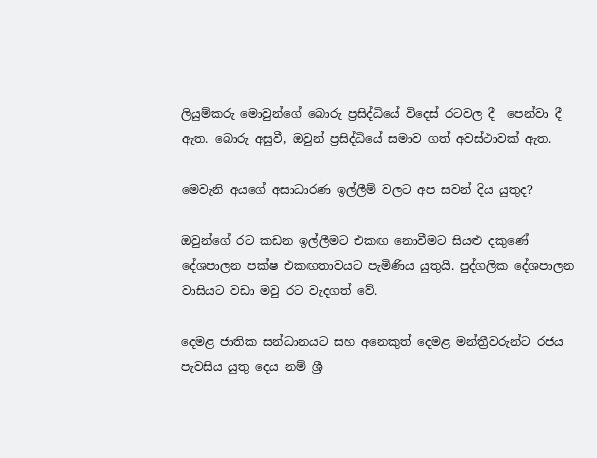ලියුම්කරු මොවුන්ගේ බොරු ප්‍රසිද්ධියේ විදෙස් රටවල දී  පෙන්වා දී ඇත. බොරු අසුවී, ඔවුන් ප්‍රසිද්ධියේ සමාව ගත් අවස්ථාවක් ඇත.

මෙවැනි අයගේ අසාධාරණ ඉල්ලීම් වලට අප සවන් දිය යුතුද?

ඔවුන්ගේ රට කඩන ඉල්ලීමට එකඟ නොවීමට සියළු දකුණේ දේශපාලන පක්ෂ එකඟතාවයට පැමිණිය යුතුයි. පුද්ගලික දේශපාලන වාසියට වඩා මවු රට වැදගත් වේ.

දෙමළ ජාතික සන්ධානයට සහ අනෙකුත් දෙමළ මන්ත්‍රීවරුන්ට රජය පැවසිය යුතු දෙය නම් ශ්‍රී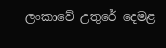ලංකාවේ උතුරේ දෙමළ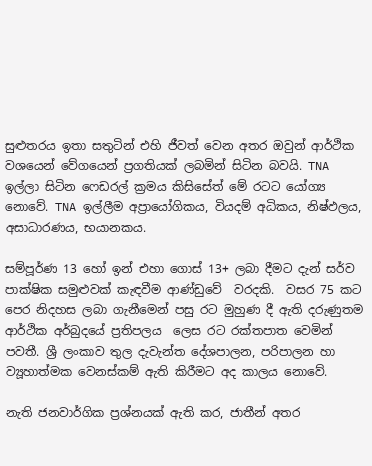සුළුතරය ඉතා සතුටින් එහි ජීවත් වෙන අතර ඔවුන් ආර්ථික වශයෙන් වේගයෙන් ප්‍රගතියක් ලබමින් සිටින බවයි. TNA ඉල්ලා සිටින ෆෙඩරල් ක්‍රමය කිසිසේත් මේ රටට යෝග්‍ය නොවේ. TNA ඉල්ලීම අප්‍රායෝගිකය, වියදම් අධිකය, නිෂ්ඵලය, අසාධාරණය, භයානකය.

සම්පූර්ණ 13 හෝ ඉන් එහා ගොස් 13+ ලබා දීමට දැන් සර්ව පාක්ෂික සමුළුවක් කැඳවීම ආණ්ඩුවේ  වරදකි.  වසර 75 කට පෙර නිදහස ලබා ගැනීමෙන් පසු රට මුහුණ දී ඇති දරුණුතම ආර්ථික අර්බුදයේ ප්‍රතිපලය  ලෙස රට රක්තපාත වෙමින් පවතී. ශ්‍රී ලංකාව තුල දැවැන්ත දේශපාලන, පරිපාලන හා ව්‍යූහාත්මක වෙනස්කම් ඇති කිරීමට අද කාලය නොවේ.

නැති ජනවාර්ගික ප්‍රශ්නයක් ඇති කර, ජාතීන් අතර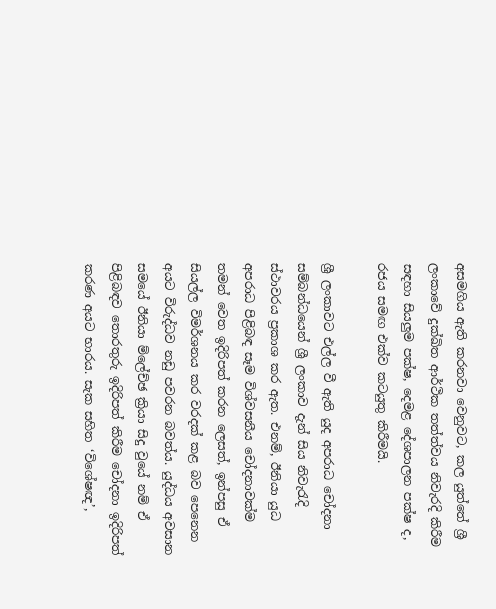අසමගිය ඇති කරනවා වෙනුවට, කල යුත්තේ ශ්‍රී ලංකාවේ දුක්ඛිත ආර්ථික තත්ත්වය නිවැරදි කිරීම සඳහා සියලුම පක්ෂ, දෙමළ දේශපාලන පක්ෂ ද, රජය සමඟ එක්ව කටයුතු කිරීමයි.

ශ්‍රී ලංකාවට එල්ල වී ඇති යුද අපරාධ චෝදනා සම්බන්ධයෙන් ශ්‍රී ලංකාව දැන් සිය නිවැරැදි ස්ථාවරය ප්‍රකාශ කර ඇත. එනම්, ඊනියා යුධ අපරාධ පිළිබඳ සෑම විශ්වසනීය චෝදනාවක්ම තමන් වෙත ඉදිරිපත් කරන ලෙසත්, ඉන්පසු ඒ සියල්ල විමර්ශනය කර වරදක් කළ බව පෙනෙන අයට විරුද්ධව නඩු පවරන බවත්ය. යුද්ධය අවසාන සමයේ ඊනියා ම්ලේච්ඡ ක්‍රියා සිදු වුයේ නම් ඒ පිළිබඳව තොරතුරු ඉදිරිපත් කිරීම චෝදනා ඉදිරිපත් කරණ අයට භාරය. සැක සහිත ‘විශේෂඥ’,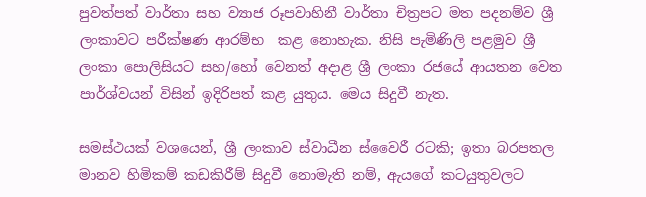පුවත්පත් වාර්තා සහ ව්‍යාජ රූපවාහිනී වාර්තා චිත්‍රපට මත පදනම්ව ශ්‍රී ලංකාවට පරීක්ෂණ ආරම්භ  කළ නොහැක. නිසි පැමිණිලි පළමුව ශ්‍රී ලංකා පොලිසියට සහ/හෝ වෙනත් අදාළ ශ්‍රී ලංකා රජයේ ආයතන වෙත පාර්ශ්වයන් විසින් ඉදිරිපත් කළ යුතුය. මෙය සිදුවී නැත.

සමස්ථයක් වශයෙන්, ශ්‍රී ලංකාව ස්වාධීන ස්වෛරී රටකි; ඉතා බරපතල මානව හිමිකම් කඩකිරීම් සිදුවී නොමැති නම්, ඇයගේ කටයුතුවලට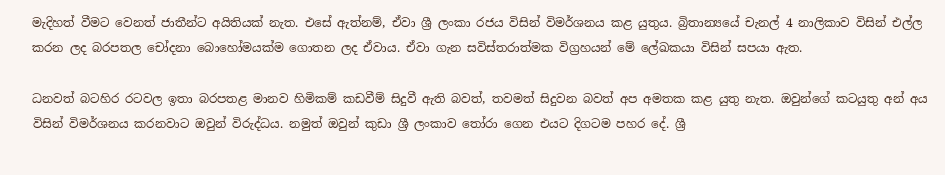මැදිහත් වීමට වෙනත් ජාතීන්ට අයිතියක් නැත. එසේ ඇත්නම්, ඒවා ශ්‍රී ලංකා රජය විසින් විමර්ශනය කළ යුතුය. බ්‍රිතාන්‍යයේ චැනල් 4 නාලිකාව විසින් එල්ල කරන ලද බරපතල චෝදනා බොහෝමයක්ම ගොතන ලද ඒවාය. ඒවා ගැන සවිස්තරාත්මක විග්‍රහයන් මේ ලේඛකයා විසින් සපයා ඇත.

ධනවත් බටහිර රටවල ඉතා බරපතළ මානව හිමිකම් කඩවීම් සිදුවී ඇති බවත්, තවමත් සිදුවන බවත් අප අමතක කළ යුතු නැත. ඔවුන්ගේ කටයුතු අන් අය විසින් විමර්ශනය කරනවාට ඔවුන් විරුද්ධය. නමුත් ඔවුන් කුඩා ශ්‍රී ලංකාව තෝරා ගෙන එයට දිගටම පහර දේ. ශ්‍රී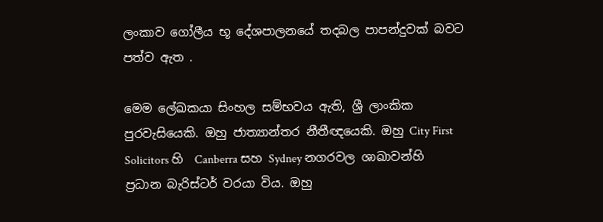ලංකාව ගෝලීය භූ දේශපාලනයේ තදබල පාපන්දුවක් බවට පත්ව ඇත .

මෙම ලේඛකයා සිංහල සම්භවය ඇති, ශ්‍රී ලාංකික පුරවැසියෙකි. ඔහු ජාත්‍යාන්තර නීතීඥයෙකි. ඔහු City First Solicitors හි  Canberra සහ Sydney නගරවල ශාඛාවන්හි ප්‍රධාන බැරිස්ටර් වරයා විය. ඔහු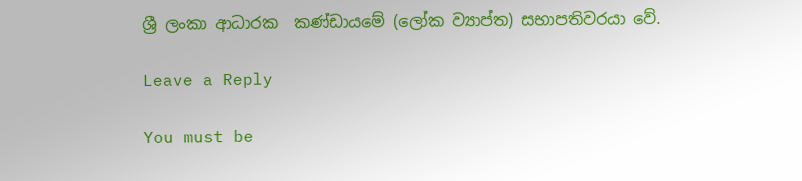ශ්‍රී ලංකා ආධාරක  කණ්ඩායමේ (ලෝක ව්‍යාප්ත) සභාපතිවරයා වේ.

Leave a Reply

You must be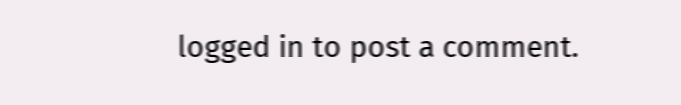logged in to post a comment.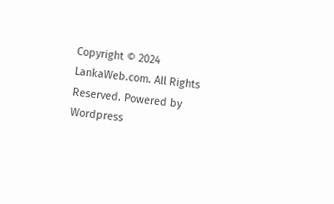Copyright © 2024 LankaWeb.com. All Rights Reserved. Powered by Wordpress